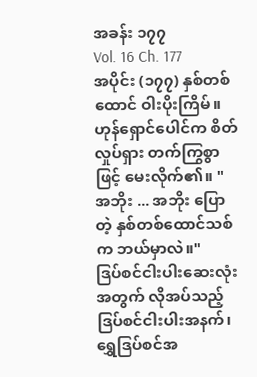အခန်း ၁၇၇
Vol. 16 Ch. 177
အပိုင်း (၁၇၇) နှစ်တစ်ထောင် ဝါးပိုးကြိမ်။
ဟုန်ရှောင်ပေါင်က စိတ်လှုပ်ရှား တက်ကြွစွာဖြင့် မေးလိုက်၏။ "အဘိုး ... အဘိုး ပြောတဲ့ နှစ်တစ်ထောင်သစ်က ဘယ်မှာလဲ။"
ဒြပ်စင်ငါးပါးဆေးလုံးအတွက် လိုအပ်သည့် ဒြပ်စင်ငါးပါးအနက်၊ ရွှေဒြပ်စင်အ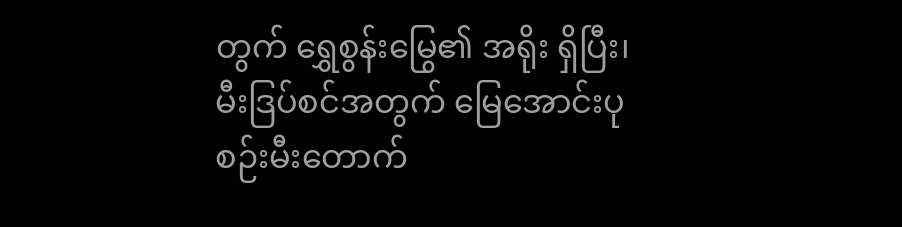တွက် ရွှေစွန်းမြွေ၏ အရိုး ရှိပြီး၊ မီးဒြပ်စင်အတွက် မြေအောင်းပုစဉ်းမီးတောက်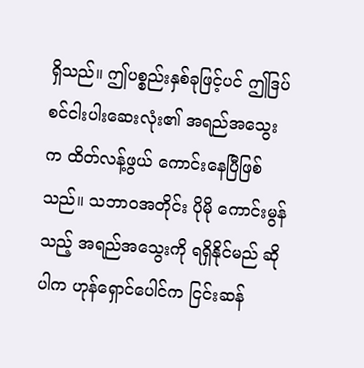ရှိသည်။ ဤပစ္စည်းနှစ်ခုဖြင့်ပင် ဤဒြပ်စင်ငါးပါးဆေးလုံး၏ အရည်အသွေးက ထိတ်လန့်ဖွယ် ကောင်းနေပြီဖြစ်သည်။ သဘာဝအတိုင်း ပိုမို ကောင်းမွန်သည့် အရည်အသွေးကို ရရှိနိုင်မည် ဆိုပါက ဟုန်ရှောင်ပေါင်က ငြင်းဆန်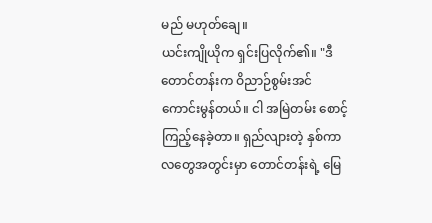မည် မဟုတ်ချေ။
ယင်းကျိုယိုက ရှင်းပြလိုက်၏။ "ဒီတောင်တန်းက ဝိညာဉ်စွမ်းအင် ကောင်းမွန်တယ်။ ငါ အမြဲတမ်း စောင့်ကြည့်နေခဲ့တာ။ ရှည်လျားတဲ့ နှစ်ကာလတွေအတွင်းမှာ တောင်တန်းရဲ့ မြေ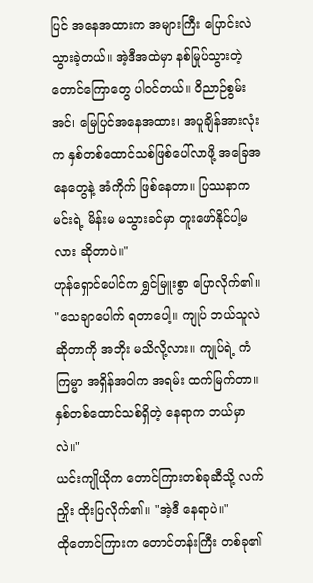ပြင် အနေအထားက အများကြီး ပြောင်းလဲသွားခဲ့တယ်။ အဲ့ဒီအထဲမှာ နစ်မြုပ်သွားတဲ့ တောင်ကြောတွေ ပါဝင်တယ်။ ဝိညာဉ်စွမ်းအင်၊ မြေပြင်အနေအထား၊ အပူချိန်အားလုံးက နှစ်တစ်ထောင်သစ်ဖြစ်ပေါ်လာဖို့ အခြေအနေတွေနဲ့ အံကိုက် ဖြစ်နေတာ။ ပြဿနာက မင်းရဲ့ မိန်းမ မသွားခင်မှာ တူးဖော်နိုင်ပါ့မလား ဆိုတာပဲ။"
ဟုန်ရှောင်ပေါင်က ရွှင်မြူးစွာ ပြောလိုက်၏။ "သေချာပေါက် ရတာပေါ့။ ကျုပ် ဘယ်သူလဲ ဆိုတာကို အဘိုး မသိလို့လား။ ကျုပ်ရဲ့ ကံကြမ္မာ အရှိန်အဝါက အရမ်း ထက်မြက်တာ။ နှစ်တစ်ထောင်သစ်ရှိတဲ့ နေရာက ဘယ်မှာလဲ။"
ယင်းကျိုယိုက တောင်ကြားတစ်ခုဆီသို့ လက်ညှိုး ထိုးပြလိုက်၏။ "အဲ့ဒီ နေရာပဲ။"
ထိုတောင်ကြားက တောင်တန်းကြီး တစ်ခု၏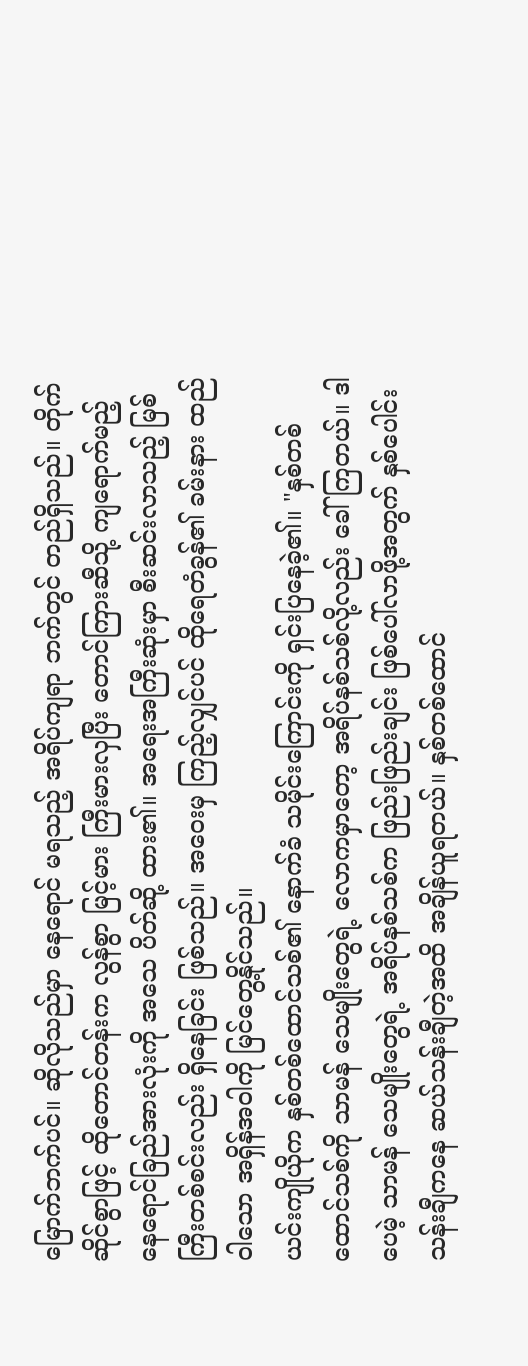မြောက်ဘက်ပင်။ ဆိုလိုသည်မှာ နေရောင် မရသည့် အရိပ်ကျရာ ဘက်တွင် တည်ရှိသည်။ တိုက်ဆိုင်စွာဖြင့် ထိုတောင်တန်းက လွန်စွာ မြင့်မား ကြီးမားလှပြီး တောင်ကြားဆီသို့ ကျရောက်မည့် နေရောင်ခြည်အားလုံးကို အသေ ပိတ်ဆို့ ထား၏။ အရေးအကြီးဆုံးမှာ စီးဆင်းလာသည့် မြစ်ကြီးတစ်စင်းလည်း ရှိနေခြင်း ဖြစ်သည်။ အဝေးမှ ကြည့်လျှင်ပင် ထိုရေတံခွန်၏ ခမ်းနား ထည်ဝါသော အရှိန်အဝါကို မြင်တွေ့နိုင်သည်။
ယင်းကျိုယိုက နှစ်တစ်ထောင်သစ်၏ နောက်ခံ သမိုင်းကြောင်းကို ရှင်းပြနေခဲ့၏။ "နှစ်တစ်ထောင်သစ်ကို သာမန် သေမျိုးတွေရဲ့ လောကမှာတော့ အရိပ်နစ်သစ်လို့လည်း ခေါ်ကြတယ်။ ဒါပေမဲ့ သာမန် သေမျိုးတွေရဲ့ အရိပ်နစ်သစ်က ဖြည်းဖြည်းချင်း ဖြစ်ပေါ်လာဖို့အတွက် နှစ်ပေါင်း သန်းချီကနေ ဆယ်သန်းချီတဲ့အထိ အချိန်ယူရတယ်။ နှစ်တစ်ထောင်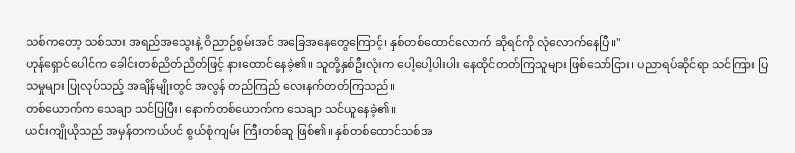သစ်ကတော့ သစ်သား အရည်အသွေးနဲ့ ဝိညာဉ်စွမ်းအင် အခြေအနေတွေကြောင့်၊ နှစ်တစ်ထောင်လောက် ဆိုရင်ကို လုံလောက်နေပြီ။"
ဟုန်ရှောင်ပေါင်က ခေါင်းတစ်ညိတ်ညိတ်ဖြင့် နားထောင်နေခဲ့၏။ သူတို့နှစ်ဦးလုံးက ပေါ့ပေါ့ပါးပါး နေထိုင်တတ်ကြသူများ ဖြစ်သော်ငြား၊ ပညာရပ်ဆိုင်ရာ သင်ကြား ပြသမှုများ ပြုလုပ်သည့် အချိန်မျိုးတွင် အလွန် တည်ကြည် လေးနက်တတ်ကြသည်။
တစ်ယောက်က သေချာ သင်ပြပြီး၊ နောက်တစ်ယောက်က သေချာ သင်ယူနေခဲ့၏။
ယင်းကျိုယိုသည် အမှန်တကယ်ပင် စွယ်စုံကျမ်း ကြီးတစ်ဆူ ဖြစ်၏။ နှစ်တစ်ထောင်သစ်အ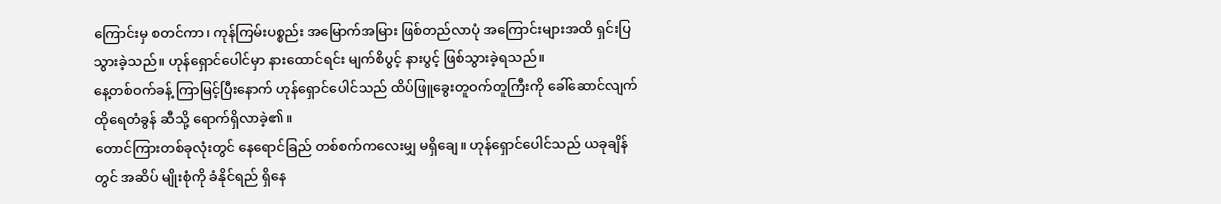ကြောင်းမှ စတင်ကာ၊ ကုန်ကြမ်းပစ္စည်း အမြောက်အမြား ဖြစ်တည်လာပုံ အကြောင်းများအထိ ရှင်းပြသွားခဲ့သည်။ ဟုန်ရှောင်ပေါင်မှာ နားထောင်ရင်း မျက်စိပွင့် နားပွင့် ဖြစ်သွားခဲ့ရသည်။
နေ့တစ်ဝက်ခန့် ကြာမြင့်ပြီးနောက် ဟုန်ရှောင်ပေါင်သည် ထိပ်ဖြူခွေးတူဝက်တူကြီးကို ခေါ်ဆောင်လျက် ထိုရေတံခွန် ဆီသို့ ရောက်ရှိလာခဲ့၏။
တောင်ကြားတစ်ခုလုံးတွင် နေရောင်ခြည် တစ်စက်ကလေးမျှ မရှိချေ။ ဟုန်ရှောင်ပေါင်သည် ယခုချိန်တွင် အဆိပ် မျိုးစုံကို ခံနိုင်ရည် ရှိနေ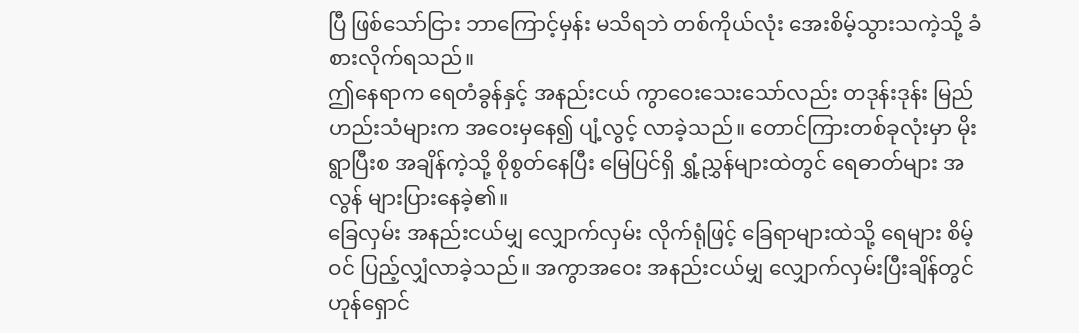ပြီ ဖြစ်သော်ငြား ဘာကြောင့်မှန်း မသိရဘဲ တစ်ကိုယ်လုံး အေးစိမ့်သွားသကဲ့သို့ ခံစားလိုက်ရသည်။
ဤနေရာက ရေတံခွန်နှင့် အနည်းငယ် ကွာဝေးသေးသော်လည်း တဒုန်းဒုန်း မြည်ဟည်းသံများက အဝေးမှနေ၍ ပျံ့လွင့် လာခဲ့သည်။ တောင်ကြားတစ်ခုလုံးမှာ မိုးရွာပြီးစ အချိန်ကဲ့သို့ စိုစွတ်နေပြီး မြေပြင်ရှိ ရွှံ့ညွှန်များထဲတွင် ရေဓာတ်များ အလွန် များပြားနေခဲ့၏။
ခြေလှမ်း အနည်းငယ်မျှ လျှောက်လှမ်း လိုက်ရုံဖြင့် ခြေရာများထဲသို့ ရေများ စိမ့်ဝင် ပြည့်လျှံလာခဲ့သည်။ အကွာအဝေး အနည်းငယ်မျှ လျှောက်လှမ်းပြီးချိန်တွင် ဟုန်ရှောင်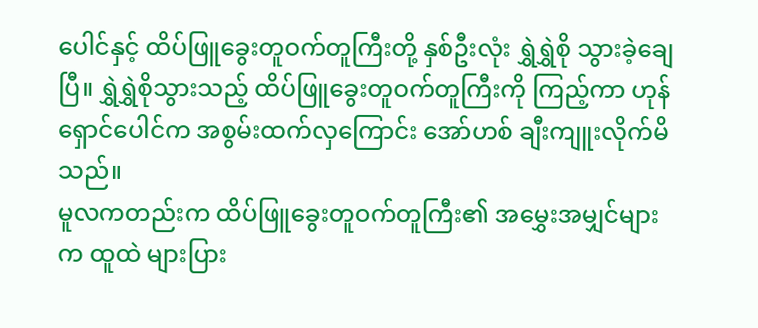ပေါင်နှင့် ထိပ်ဖြူခွေးတူဝက်တူကြီးတို့ နှစ်ဦးလုံး ရွှဲရွှဲစို သွားခဲ့ချေပြီ။ ရွှဲရွှဲစိုသွားသည့် ထိပ်ဖြူခွေးတူဝက်တူကြီးကို ကြည့်ကာ ဟုန်ရှောင်ပေါင်က အစွမ်းထက်လှကြောင်း အော်ဟစ် ချီးကျူးလိုက်မိသည်။
မူလကတည်းက ထိပ်ဖြူခွေးတူဝက်တူကြီး၏ အမွှေးအမျှင်များက ထူထဲ များပြား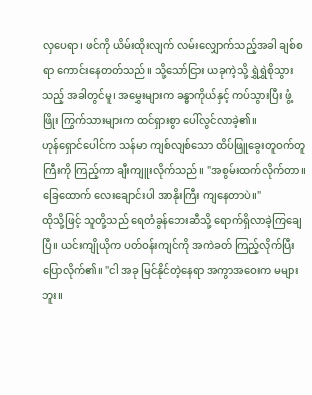လှပေရာ၊ ဖင်ကို ယိမ်းထိုးလျက် လမ်းလျှောက်သည့်အခါ ချစ်စရာ ကောင်းနေတတ်သည်။ သို့သော်ငြား ယခုကဲ့သို့ ရွှဲရွှဲစိုသွားသည့် အခါတွင်မူ၊ အမွှေးများက ခန္ဓာကိုယ်နှင့် ကပ်သွားပြီး ဖွံ့ဖြိုး ကြွက်သားများက ထင်ရှားစွာ ပေါ်လွင်လာခဲ့၏။
ဟုန်ရှောင်ပေါင်က သန်မာ ကျစ်လျစ်သော ထိပ်ဖြူခွေးတူဝက်တူကြီးကို ကြည့်ကာ ချီးကျူးလိုက်သည်။ "အစွမ်းထက်လိုက်တာ။ ခြေထောက် လေးချောင်းပါ အာနိုးကြီး ကျနေတာပဲ။"
ထိုသို့ဖြင့် သူတို့သည် ရေတံခွန်ဘေးဆီသို့ ရောက်ရှိလာခဲ့ကြချေပြီ။ ယင်းကျိုယိုက ပတ်ဝန်းကျင်ကို အကဲခတ် ကြည့်လိုက်ပြီး ပြောလိုက်၏။ "ငါ အခု မြင်နိုင်တဲ့နေရာ အကွာအဝေးက မများဘူး။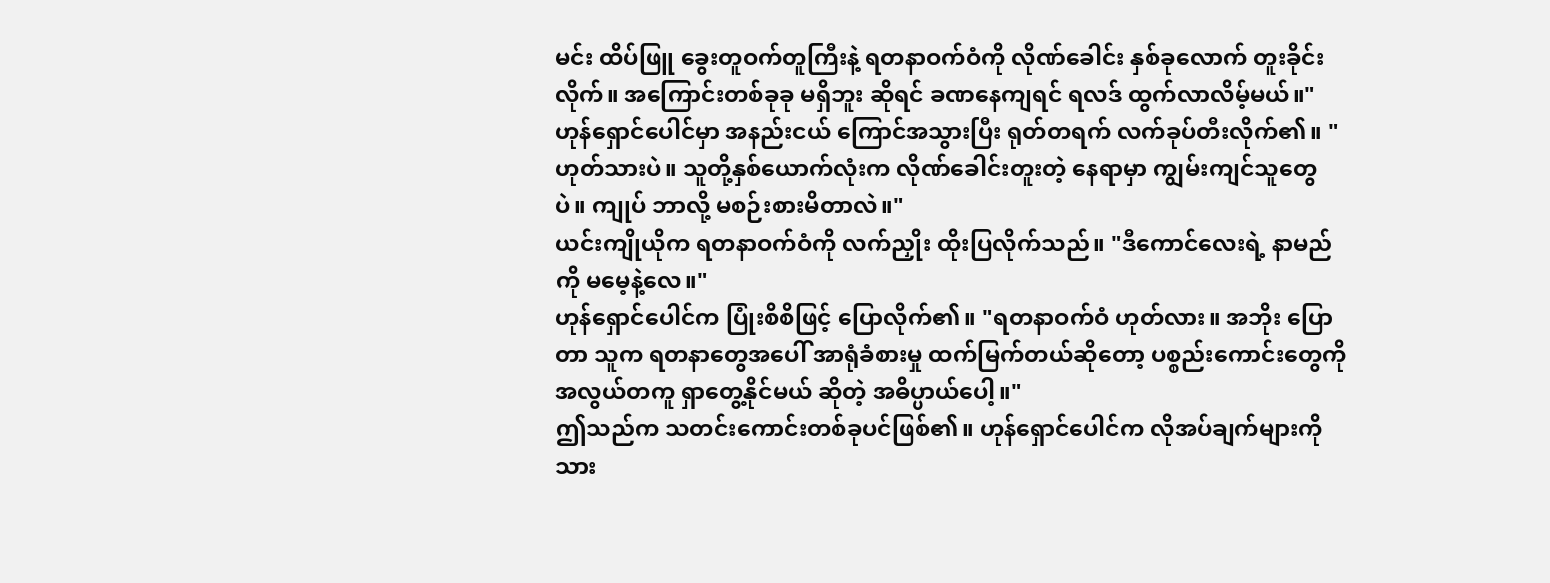မင်း ထိပ်ဖြူ ခွေးတူဝက်တူကြီးနဲ့ ရတနာဝက်ဝံကို လိုဏ်ခေါင်း နှစ်ခုလောက် တူးခိုင်းလိုက်။ အကြောင်းတစ်ခုခု မရှိဘူး ဆိုရင် ခဏနေကျရင် ရလဒ် ထွက်လာလိမ့်မယ်။"
ဟုန်ရှောင်ပေါင်မှာ အနည်းငယ် ကြောင်အသွားပြီး ရုတ်တရက် လက်ခုပ်တီးလိုက်၏။ "ဟုတ်သားပဲ။ သူတို့နှစ်ယောက်လုံးက လိုဏ်ခေါင်းတူးတဲ့ နေရာမှာ ကျွမ်းကျင်သူတွေပဲ။ ကျုပ် ဘာလို့ မစဉ်းစားမိတာလဲ။"
ယင်းကျိုယိုက ရတနာဝက်ဝံကို လက်ညှိုး ထိုးပြလိုက်သည်။ "ဒီကောင်လေးရဲ့ နာမည်ကို မမေ့နဲ့လေ။"
ဟုန်ရှောင်ပေါင်က ပြုံးစိစိဖြင့် ပြောလိုက်၏။ "ရတနာဝက်ဝံ ဟုတ်လား။ အဘိုး ပြောတာ သူက ရတနာတွေအပေါ် အာရုံခံစားမှု ထက်မြက်တယ်ဆိုတော့ ပစ္စည်းကောင်းတွေကို အလွယ်တကူ ရှာတွေ့နိုင်မယ် ဆိုတဲ့ အဓိပ္ပာယ်ပေါ့။"
ဤသည်က သတင်းကောင်းတစ်ခုပင်ဖြစ်၏။ ဟုန်ရှောင်ပေါင်က လိုအပ်ချက်များကို သား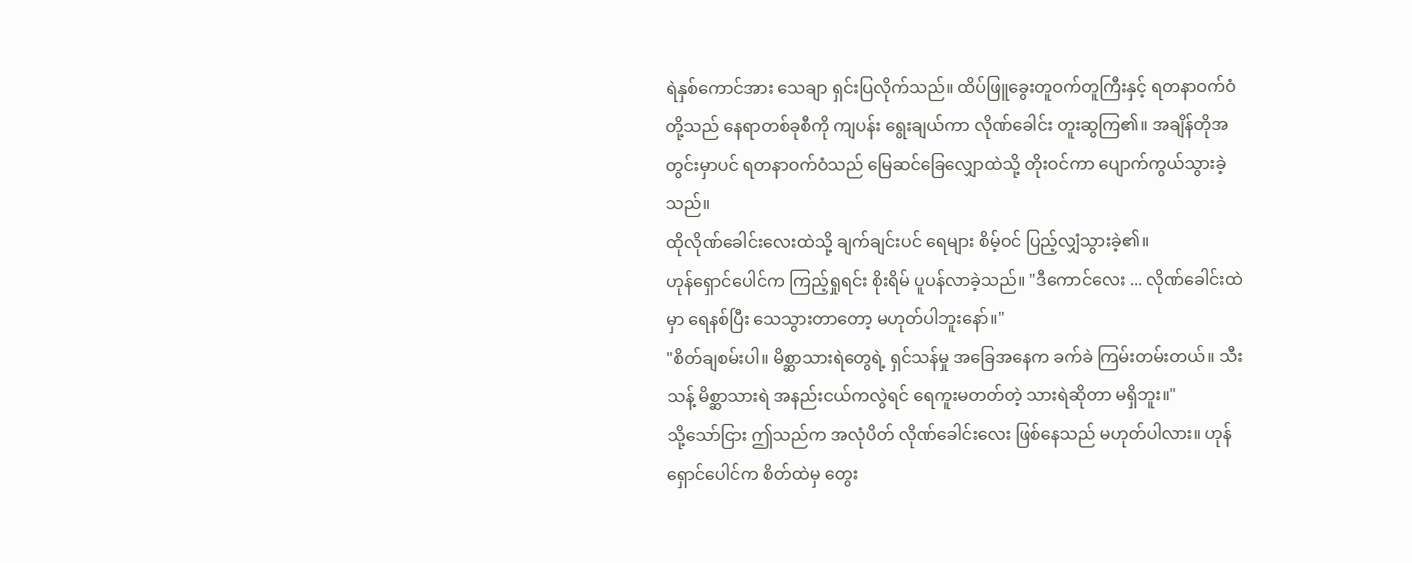ရဲနှစ်ကောင်အား သေချာ ရှင်းပြလိုက်သည်။ ထိပ်ဖြူခွေးတူဝက်တူကြီးနှင့် ရတနာဝက်ဝံတို့သည် နေရာတစ်ခုစီကို ကျပန်း ရွေးချယ်ကာ လိုဏ်ခေါင်း တူးဆွကြ၏။ အချိန်တိုအတွင်းမှာပင် ရတနာဝက်ဝံသည် မြေဆင်ခြေလျှောထဲသို့ တိုးဝင်ကာ ပျောက်ကွယ်သွားခဲ့သည်။
ထိုလိုဏ်ခေါင်းလေးထဲသို့ ချက်ချင်းပင် ရေများ စိမ့်ဝင် ပြည့်လျှံသွားခဲ့၏။
ဟုန်ရှောင်ပေါင်က ကြည့်ရှုရင်း စိုးရိမ် ပူပန်လာခဲ့သည်။ "ဒီကောင်လေး ... လိုဏ်ခေါင်းထဲမှာ ရေနစ်ပြီး သေသွားတာတော့ မဟုတ်ပါဘူးနော်။"
"စိတ်ချစမ်းပါ။ မိစ္ဆာသားရဲတွေရဲ့ ရှင်သန်မှု အခြေအနေက ခက်ခဲ ကြမ်းတမ်းတယ်။ သီးသန့် မိစ္ဆာသားရဲ အနည်းငယ်ကလွဲရင် ရေကူးမတတ်တဲ့ သားရဲဆိုတာ မရှိဘူး။"
သို့သော်ငြား ဤသည်က အလုံပိတ် လိုဏ်ခေါင်းလေး ဖြစ်နေသည် မဟုတ်ပါလား။ ဟုန်ရှောင်ပေါင်က စိတ်ထဲမှ တွေး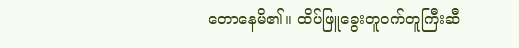တောနေမိ၏။ ထိပ်ဖြူခွေးတူဝက်တူကြီးဆီ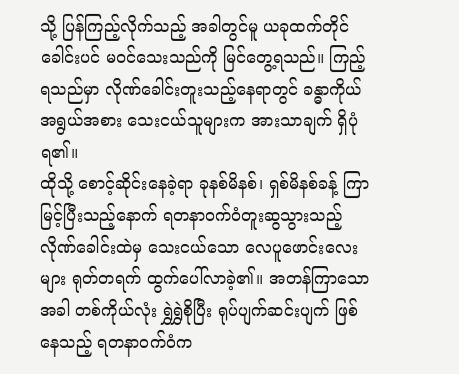သို့ ပြန်ကြည့်လိုက်သည့် အခါတွင်မူ ယခုထက်တိုင် ခေါင်းပင် မဝင်သေးသည်ကို မြင်တွေ့ရသည်။ ကြည့်ရသည်မှာ လိုဏ်ခေါင်းတူးသည့်နေရာတွင် ခန္ဓာကိုယ် အရွယ်အစား သေးငယ်သူများက အားသာချက် ရှိပုံရ၏။
ထိုသို့ စောင့်ဆိုင်းနေခဲ့ရာ ခုနစ်မိနစ်၊ ရှစ်မိနစ်ခန့် ကြာမြင့်ပြီးသည့်နောက် ရတနာဝက်ဝံတူးဆွသွားသည့် လိုဏ်ခေါင်းထဲမှ သေးငယ်သော လေပူဖောင်းလေးများ ရုတ်တရက် ထွက်ပေါ်လာခဲ့၏။ အတန်ကြာသောအခါ တစ်ကိုယ်လုံး ရွှဲရွှဲစိုပြီး ရုပ်ပျက်ဆင်းပျက် ဖြစ်နေသည့် ရတနာဝက်ဝံက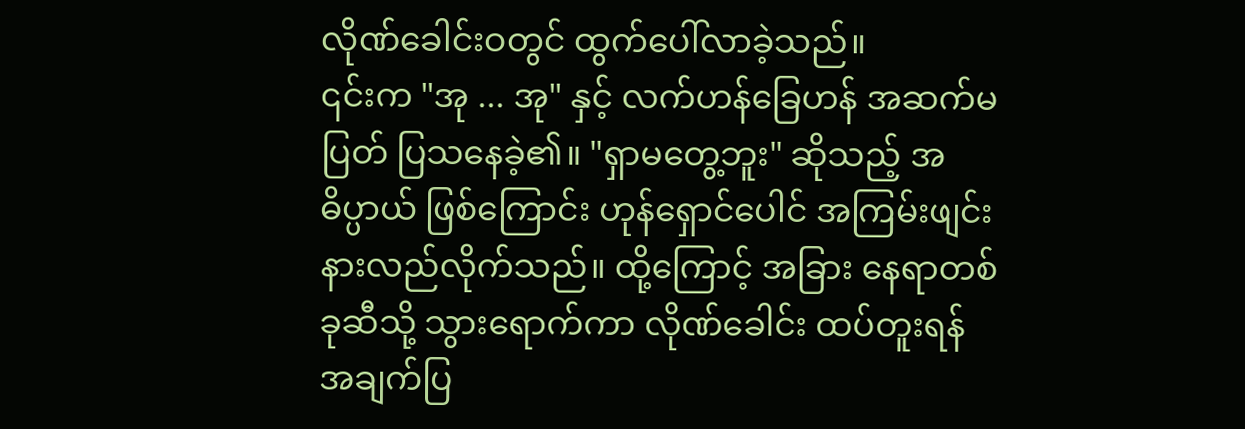လိုဏ်ခေါင်းဝတွင် ထွက်ပေါ်လာခဲ့သည်။
၎င်းက "အု ... အု" နှင့် လက်ဟန်ခြေဟန် အဆက်မပြတ် ပြသနေခဲ့၏။ "ရှာမတွေ့ဘူး" ဆိုသည့် အဓိပ္ပာယ် ဖြစ်ကြောင်း ဟုန်ရှောင်ပေါင် အကြမ်းဖျင်း နားလည်လိုက်သည်။ ထို့ကြောင့် အခြား နေရာတစ်ခုဆီသို့ သွားရောက်ကာ လိုဏ်ခေါင်း ထပ်တူးရန် အချက်ပြ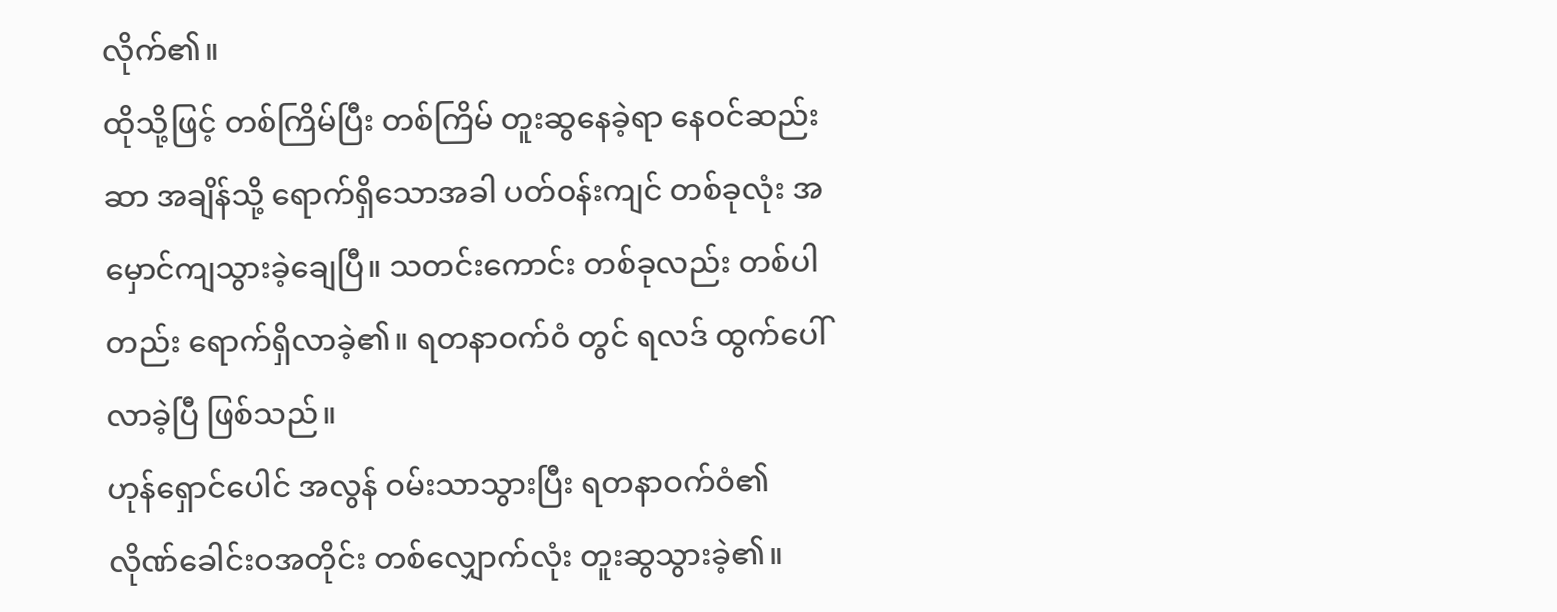လိုက်၏။
ထိုသို့ဖြင့် တစ်ကြိမ်ပြီး တစ်ကြိမ် တူးဆွနေခဲ့ရာ နေဝင်ဆည်းဆာ အချိန်သို့ ရောက်ရှိသောအခါ ပတ်ဝန်းကျင် တစ်ခုလုံး အမှောင်ကျသွားခဲ့ချေပြီ။ သတင်းကောင်း တစ်ခုလည်း တစ်ပါတည်း ရောက်ရှိလာခဲ့၏။ ရတနာဝက်ဝံ တွင် ရလဒ် ထွက်ပေါ်လာခဲ့ပြီ ဖြစ်သည်။
ဟုန်ရှောင်ပေါင် အလွန် ဝမ်းသာသွားပြီး ရတနာဝက်ဝံ၏ လိုဏ်ခေါင်းဝအတိုင်း တစ်လျှောက်လုံး တူးဆွသွားခဲ့၏။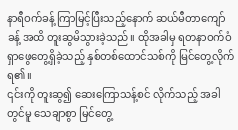နာရီဝက်ခန့် ကြာမြင့်ပြီးသည့်နောက် ဆယ်မီတာကျော်ခန့် အထိ တူးဆွမိသွားခဲ့သည်။ ထိုအခါမှ ရတနာဝက်ဝံ ရှာဖွေတွေ့ရှိခဲ့သည့် နှစ်တစ်ထောင်သစ်ကို မြင်တွေ့လိုက်ရ၏။
၎င်းကို တူးဆွ၍ ဆေးကြောသန့်စင် လိုက်သည့် အခါတွင်မူ သေချာစွာ မြင်တွေ့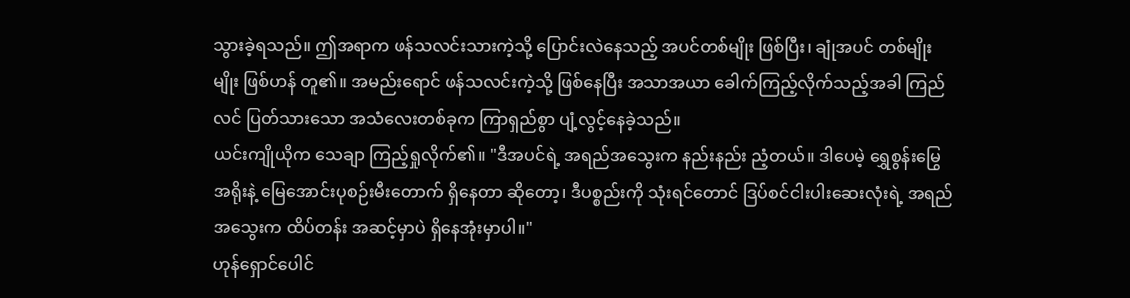သွားခဲ့ရသည်။ ဤအရာက ဖန်သလင်းသားကဲ့သို့ ပြောင်းလဲနေသည့် အပင်တစ်မျိုး ဖြစ်ပြီး၊ ချုံအပင် တစ်မျိုးမျိုး ဖြစ်ဟန် တူ၏။ အမည်းရောင် ဖန်သလင်းကဲ့သို့ ဖြစ်နေပြီး အသာအယာ ခေါက်ကြည့်လိုက်သည့်အခါ ကြည်လင် ပြတ်သားသော အသံလေးတစ်ခုက ကြာရှည်စွာ ပျံ့လွင့်နေခဲ့သည်။
ယင်းကျိုယိုက သေချာ ကြည့်ရှုလိုက်၏။ "ဒီအပင်ရဲ့ အရည်အသွေးက နည်းနည်း ညံ့တယ်။ ဒါပေမဲ့ ရွှေစွန်းမြွေ အရိုးနဲ့ မြေအောင်းပုစဉ်းမီးတောက် ရှိနေတာ ဆိုတော့၊ ဒီပစ္စည်းကို သုံးရင်တောင် ဒြပ်စင်ငါးပါးဆေးလုံးရဲ့ အရည်အသွေးက ထိပ်တန်း အဆင့်မှာပဲ ရှိနေအုံးမှာပါ။"
ဟုန်ရှောင်ပေါင်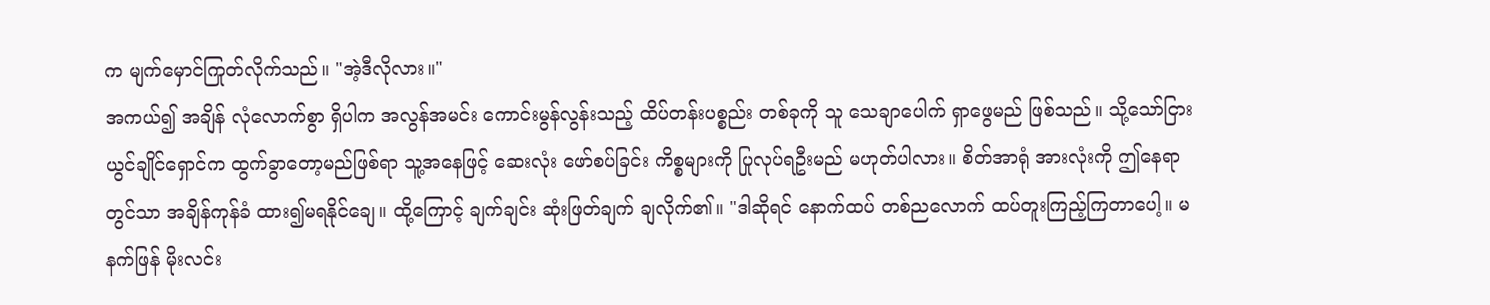က မျက်မှောင်ကြုတ်လိုက်သည်။ "အဲ့ဒီလိုလား။"
အကယ်၍ အချိန် လုံလောက်စွာ ရှိပါက အလွန်အမင်း ကောင်းမွန်လွန်းသည့် ထိပ်တန်းပစ္စည်း တစ်ခုကို သူ သေချာပေါက် ရှာဖွေမည် ဖြစ်သည်။ သို့သော်ငြား ယွင်ချိုင်ရှောင်က ထွက်ခွာတော့မည်ဖြစ်ရာ သူ့အနေဖြင့် ဆေးလုံး ဖော်စပ်ခြင်း ကိစ္စများကို ပြုလုပ်ရဦးမည် မဟုတ်ပါလား။ စိတ်အာရုံ အားလုံးကို ဤနေရာတွင်သာ အချိန်ကုန်ခံ ထား၍မရနိုင်ချေ။ ထို့ကြောင့် ချက်ချင်း ဆုံးဖြတ်ချက် ချလိုက်၏။ "ဒါဆိုရင် နောက်ထပ် တစ်ညလောက် ထပ်တူးကြည့်ကြတာပေါ့။ မနက်ဖြန် မိုးလင်း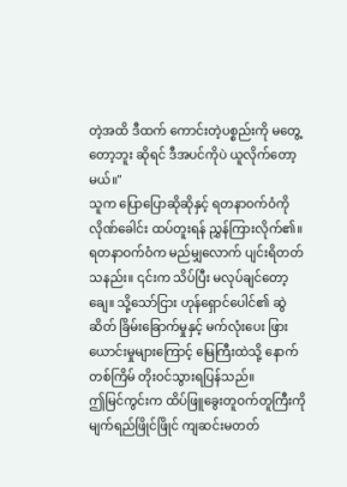တဲ့အထိ ဒီထက် ကောင်းတဲ့ပစ္စည်းကို မတွေ့တော့ဘူး ဆိုရင် ဒီအပင်ကိုပဲ ယူလိုက်တော့မယ်။"
သူက ပြောပြောဆိုဆိုနှင့် ရတနာဝက်ဝံကို လိုဏ်ခေါင်း ထပ်တူးရန် ညွှန်ကြားလိုက်၏။
ရတနာဝက်ဝံက မည်မျှလောက် ပျင်းရိတတ်သနည်း။ ၎င်းက သိပ်ပြီး မလုပ်ချင်တော့ချေ။ သို့သော်ငြား ဟုန်ရှောင်ပေါင်၏ ဆွဲဆိတ် ခြိမ်းခြောက်မှုနှင့် မက်လုံးပေး ဖြားယောင်းမှုများကြောင့် မြေကြီးထဲသို့ နောက်တစ်ကြိမ် တိုးဝင်သွားရပြန်သည်။
ဤမြင်ကွင်းက ထိပ်ဖြူခွေးတူဝက်တူကြီးကို မျက်ရည်ဖြိုင်ဖြိုင် ကျဆင်းမတတ်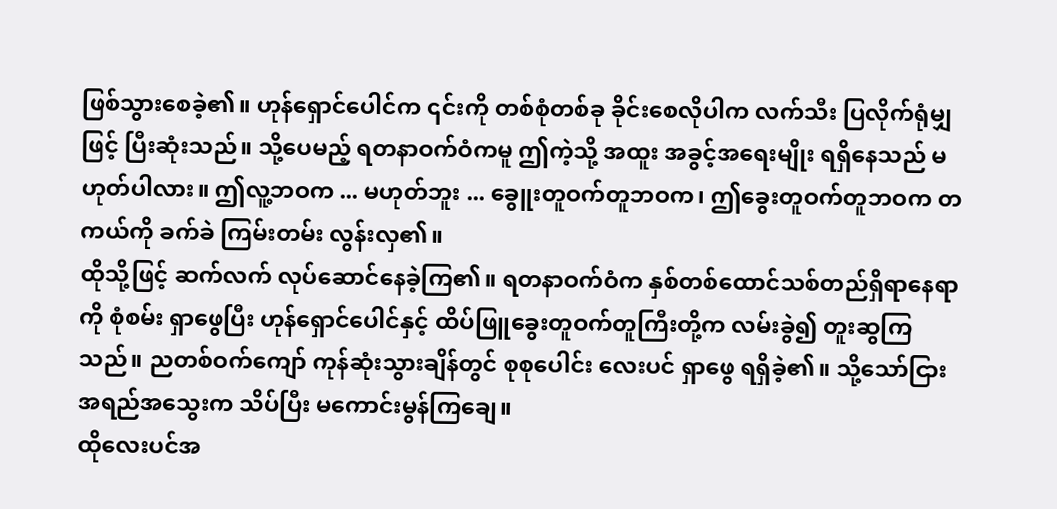ဖြစ်သွားစေခဲ့၏။ ဟုန်ရှောင်ပေါင်က ၎င်းကို တစ်စုံတစ်ခု ခိုင်းစေလိုပါက လက်သီး ပြလိုက်ရုံမျှဖြင့် ပြီးဆုံးသည်။ သို့ပေမည့် ရတနာဝက်ဝံကမူ ဤကဲ့သို့ အထူး အခွင့်အရေးမျိုး ရရှိနေသည် မဟုတ်ပါလား။ ဤလူ့ဘဝက ... မဟုတ်ဘူး ... ခွေူးတူဝက်တူဘဝက၊ ဤခွေးတူဝက်တူဘဝက တကယ်ကို ခက်ခဲ ကြမ်းတမ်း လွန်းလှ၏။
ထိုသို့ဖြင့် ဆက်လက် လုပ်ဆောင်နေခဲ့ကြ၏။ ရတနာဝက်ဝံက နှစ်တစ်ထောင်သစ်တည်ရှိရာနေရာကို စုံစမ်း ရှာဖွေပြီး ဟုန်ရှောင်ပေါင်နှင့် ထိပ်ဖြူခွေးတူဝက်တူကြီးတို့က လမ်းခွဲ၍ တူးဆွကြသည်။ ညတစ်ဝက်ကျော် ကုန်ဆုံးသွားချိန်တွင် စုစုပေါင်း လေးပင် ရှာဖွေ ရရှိခဲ့၏။ သို့သော်ငြား အရည်အသွေးက သိပ်ပြီး မကောင်းမွန်ကြချေ။
ထိုလေးပင်အ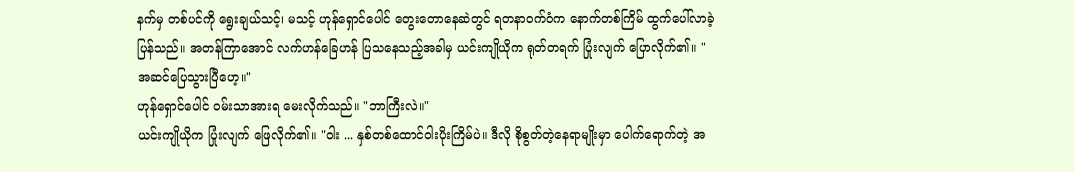နက်မှ တစ်ပင်ကို ရွေးချယ်သင့်၊ မသင့် ဟုန်ရှောင်ပေါင် တွေးတောနေဆဲတွင် ရတနာဝက်ဝံက နောက်တစ်ကြိမ် ထွက်ပေါ်လာခဲ့ပြန်သည်။ အတန်ကြာအောင် လက်ဟန်ခြေဟန် ပြသနေသည့်အခါမှ ယင်းကျိုယိုက ရုတ်တရက် ပြုံးလျက် ပြောလိုက်၏။ "အဆင်ပြေသွားပြီဟေ့။"
ဟုန်ရှောင်ပေါင် ဝမ်းသာအားရ မေးလိုက်သည်။ "ဘာကြီးလဲ။"
ယင်းကျိုယိုက ပြုံးလျက် ဖြေလိုက်၏။ "ဝါး ... နှစ်တစ်ထောင်ဝါးပိုးကြိမ်ပဲ။ ဒီလို စိုစွတ်တဲ့နေရာမျိုးမှာ ပေါက်ရောက်တဲ့ အ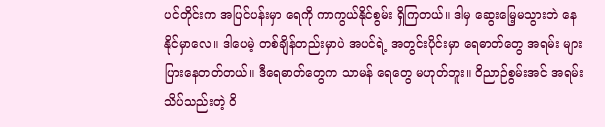ပင်တိုင်းက အပြင်ပန်းမှာ ရေကို ကာကွယ်နိုင်စွမ်း ရှိကြတယ်။ ဒါမှ ဆွေးမြေ့မသွားဘဲ နေနိုင်မှာလေ။ ဒါပေမဲ့ တစ်ချိန်တည်းမှာပဲ အပင်ရဲ့ အတွင်းပိုင်းမှာ ရေဓာတ်တွေ အရမ်း များပြားနေတတ်တယ်။ ဒီရေဓာတ်တွေက သာမန် ရေတွေ မဟုတ်ဘူး။ ဝိညာဉ်စွမ်းအင် အရမ်း သိပ်သည်းတဲ့ ဝိ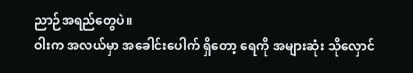ညာဉ်အရည်တွေပဲ။
ဝါးက အလယ်မှာ အခေါင်းပေါက် ရှိတော့ ရေကို အများဆုံး သိုလှောင်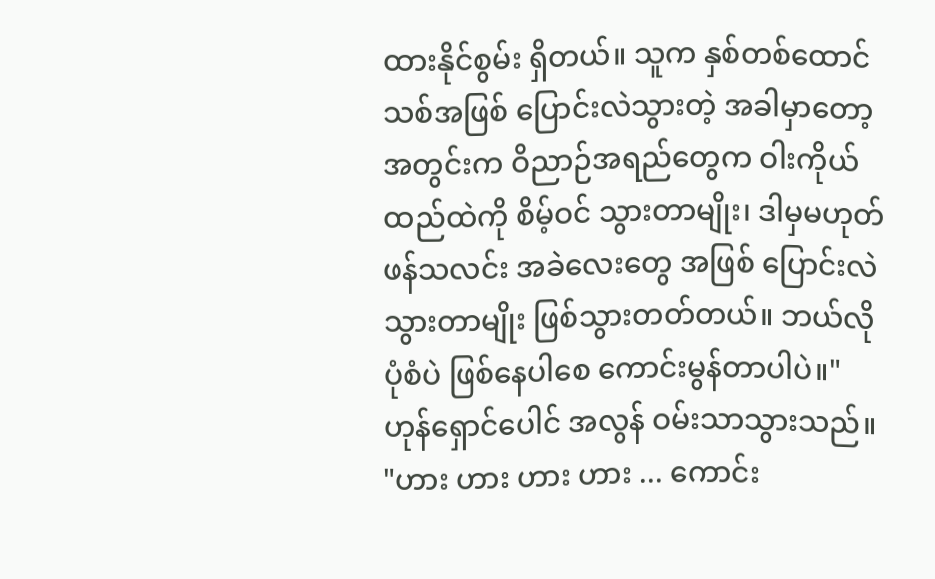ထားနိုင်စွမ်း ရှိတယ်။ သူက နှစ်တစ်ထောင်သစ်အဖြစ် ပြောင်းလဲသွားတဲ့ အခါမှာတော့ အတွင်းက ဝိညာဉ်အရည်တွေက ဝါးကိုယ်ထည်ထဲကို စိမ့်ဝင် သွားတာမျိုး၊ ဒါမှမဟုတ် ဖန်သလင်း အခဲလေးတွေ အဖြစ် ပြောင်းလဲ သွားတာမျိုး ဖြစ်သွားတတ်တယ်။ ဘယ်လို ပုံစံပဲ ဖြစ်နေပါစေ ကောင်းမွန်တာပါပဲ။"
ဟုန်ရှောင်ပေါင် အလွန် ဝမ်းသာသွားသည်။ "ဟား ဟား ဟား ဟား ... ကောင်း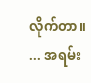လိုက်တာ။ ... အရမ်း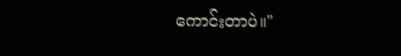ကောင်းတာပဲ။"